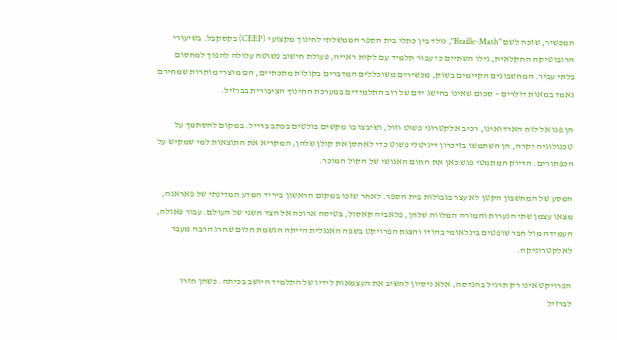המכשיר, שזכה לשם "Braille-Math", נולד בין כתלי בית הספר הממשלתי לחינוך מקצועי (CEEP) בקסקבל. בשיעורי הרובוטיקה החקלאית, גילו השתיים כי עבור תלמיד עם לקות ראייה, פעולת חישוב פשוטה עלולה להפוך למחסום בלתי עביר. המחשבונים הקיימים בשוק, מכשירים משוכללים המדברים בקולות מתכתיים, הם מוצרי מותרות שמחירם נאמד במאות דולרים – סכום שאינו בהישג ידם של רוב התלמידים במערכת החינוך הציבורית בברזיל.

הן פנו אל לוח הארדואינו, רכיב אלקטרוני פשוט וזול, ושיבצו בו מקשים בולטים בכתב ברייל. במקום להסתמך על טכנולוגיה יקרה, הן השתמשו בזיכרון דיגיטלי פשוט כדי לאחסן את קולן שלהן, המקריא את התוצאות למי שמקיש על הכפתורים. הדיוק המתמטי פגש כאן את החום האנושי של הקול המוכר.

המסע של המחשבון הקטן לא עצר בגבולות בית הספר. לאחר שזכו במקום הראשון ביריד המדע המדינתי של פאראנה, מצאו עצמן שתי הנערות והמורה המלווה שלהן, פלאביה קאסול, בטיסה ארוכה אל הצד השני של העולם. עבור פאולה, העמידה מול חבר שופטים בינלאומי בהודו והצגת הפרויקט בשפה האנגלית הייתה הגשמת חלום שחרג הרבה מעבר לאלקטרוניקה.

הפרויקט אינו רק תרגיל בהנדסה, אלא ניסיון להשיב את העצמאות לידיו של התלמיד היושב בכיתה. כשהן חזרו לברזיל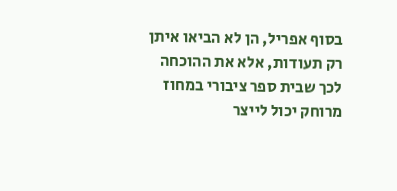בסוף אפריל, הן לא הביאו איתן רק תעודות, אלא את ההוכחה לכך שבית ספר ציבורי במחוז מרוחק יכול לייצר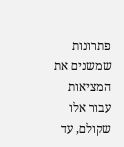פתרונות שמשנים את המציאות עבור אלו שקולם, עד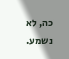כה, לא נשמע.